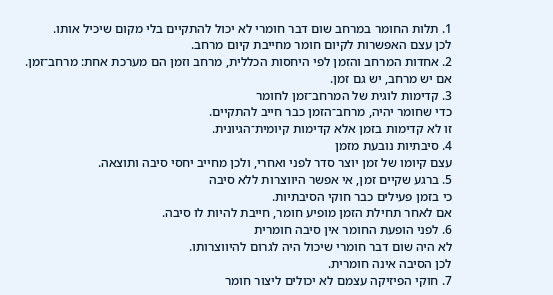1. תלות החומר במרחב שום דבר חומרי לא יכול להתקיים בלי מקום שיכיל אותו.
לכן עצם האפשרות לקיום חומר מחייבת קיום מרחב.
2. אחדות המרחב והזמן לפי היחסות הכללית, מרחב וזמן הם מערכת אחת: מרחב־זמן.
אם יש מרחב, יש גם זמן.
3. קדימות לוגית של המרחב־זמן לחומר
כדי שחומר יהיה, מרחב־הזמן כבר חייב להתקיים.
זו לא קדימות בזמן אלא קדימות קיומית־הגיונית.
4. סיבתיות נובעת מזמן
עצם קיומו של זמן יוצר סדר לפני ואחרי, ולכן מחייב יחסי סיבה ותוצאה.
5. ברגע שקיים זמן, אי אפשר היווצרות ללא סיבה
כי בזמן פעילים כבר חוקי הסיבתיות.
אם לאחר תחילת הזמן מופיע חומר, חייבת להיות לו סיבה.
6. לפני הופעת החומר אין סיבה חומרית
לא היה שום דבר חומרי שיכול היה לגרום להיווצרותו.
לכן הסיבה אינה חומרית.
7. חוקי הפיזיקה עצמם לא יכולים ליצור חומר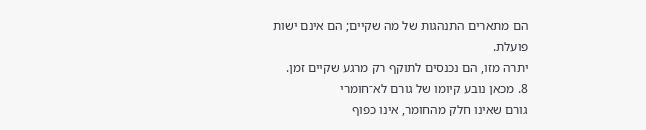הם מתארים התנהגות של מה שקיים; הם אינם ישות פועלת.
יתרה מזו, הם נכנסים לתוקף רק מרגע שקיים זמן.
8. מכאן נובע קיומו של גורם לא־חומרי
גורם שאינו חלק מהחומר, אינו כפוף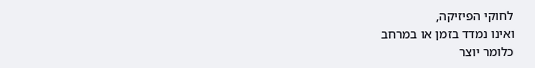לחוקי הפיזיקה,
ואינו נמדד בזמן או במרחב
כלומר יוצר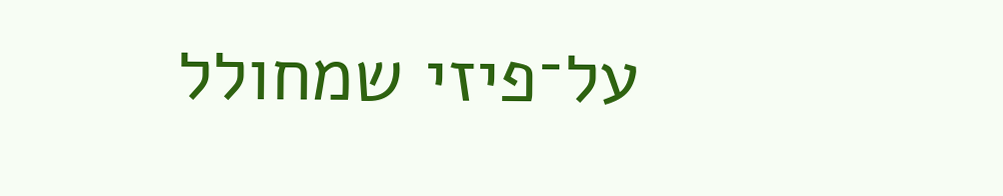על־פיזי שמחולל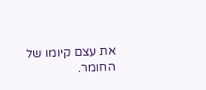את עצם קיומו של החומר.